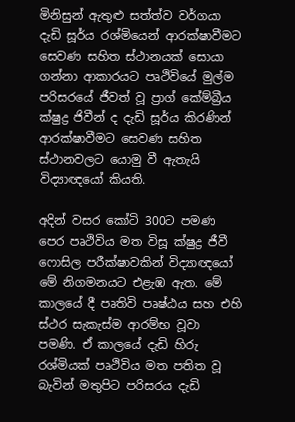මිනිසුන් ඇතුළු සත්ත්ව වර්ගයා දැඩි සූර්ය රශ්මියෙන් ආරක්ෂාවීමට සෙවණ සහිත ස්ථානයක් සොයා ගන්නා ආකාරයට පෘථිවියේ මුල්ම පරිසරයේ ජීවත් වූ ප්‍රාග් කේම්බ්‍රීය ක්ෂුද්‍ර‍ ජිවීන් ද දැඩි සූර්ය කිරණින් ආරක්ෂාවීමට සෙවණ සහිත ස්ථානවලට යොමු වී ඇතැයි විද්‍යාඥයෝ කියති.

අදින් වසර කෝටි 300ට පමණ පෙර පෘථිවිය මත විසූ ක්ෂුද්‍ර‍ ජීවී ෆොසිල පරීක්ෂාවකින් විද්‍යාඥයෝ මේ නිගමනයට එළැඹ ඇත. මේ කාලයේ දී පෘතිවි පෘෂ්ඨය සහ එහි ස්ථර සැකැස්ම ආරම්භ වූවා පමණි. ඒ කාලයේ දැඩි හිරු රශ්මියක් පෘථිවිය මත පතිත වූ බැවින් මතුපිට පරිසරය දැඩි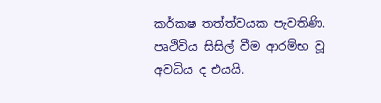කර්කෂ තත්ත්වයක පැවතිණි. පෘථිවිය සිසිල් වීම ආරම්භ වූ අවධිය ද එයයි.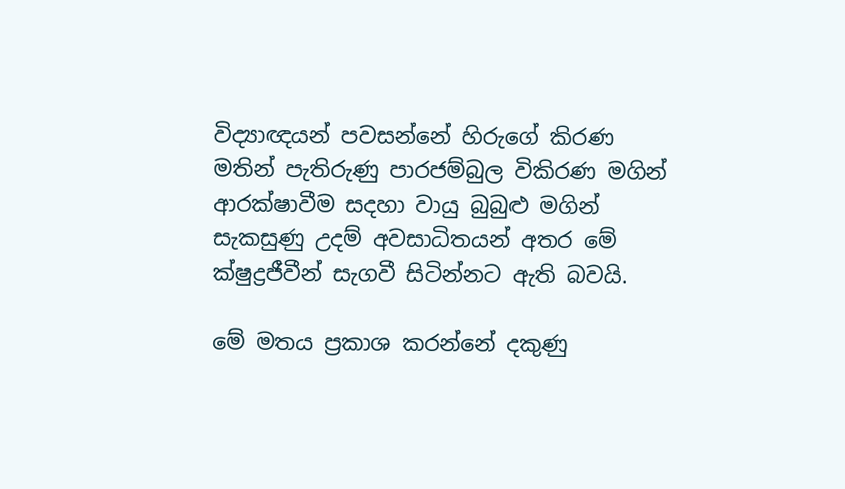විද්‍යාඥයන් පවසන්නේ හිරුගේ කිරණ මතින් පැතිරුණු පාරජම්බුල විකිරණ මගින් ආරක්ෂාවීම සදහා වායු බුබුළු මගින් සැකසුණු උදම් අවසාධිතයන් අතර මේ ක්ෂුද්‍ර‍ජීවීන් සැගවී සිටින්නට ඇති බවයි.

මේ මතය ප්‍ර‍කාශ කරන්නේ දකුණු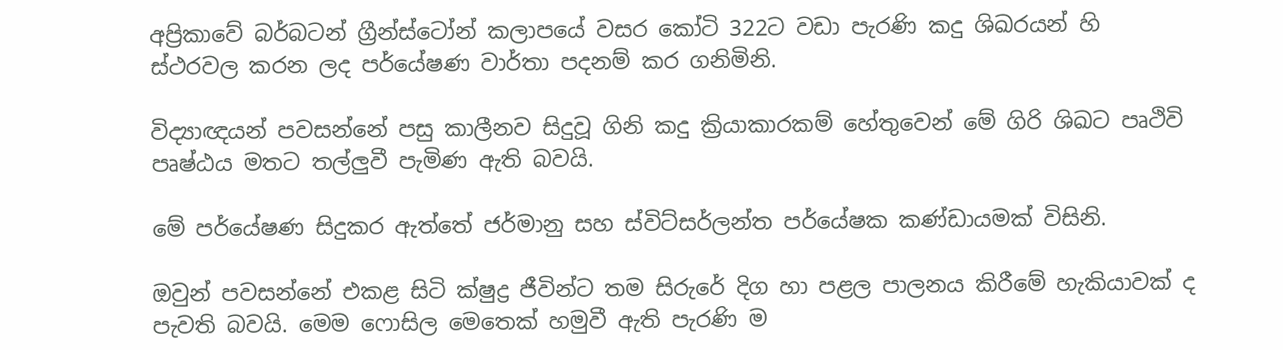අප්‍රිකාවේ බර්බටන් ග්‍රීන්ස්ටෝන් කලාපයේ වසර කෝටි 322ට වඩා පැරණි කදු ශිඛරයන් හි ස්ථරවල කරන ලද පර්යේෂණ වාර්තා පදනම් කර ගනිමිනි.

විද්‍යාඥයන් පවසන්නේ පසු කාලීනව සිදුවූ ගිනි කදු ක්‍රියාකාරකම් හේතුවෙන් මේ ගිරි ශිඛට පෘථිවි පෘෂ්ඨය මතට තල්ලුවී පැමිණ ඇති බවයි.

මේ පර්යේෂණ සිදුකර ඇත්තේ ජර්මානු සහ ස්විට්සර්ලන්ත පර්යේෂක කණ්ඩායමක් විසිනි.

ඔවුන් පවසන්නේ එකළ සිටි ක්ෂුද්‍ර ජීවින්ට තම සිරුරේ දිග හා පළල පාලනය කිරීමේ හැකියාවක් ද පැවති බවයි. මෙම ෆොසිල මෙතෙක් හමුවී ඇති පැරණි ම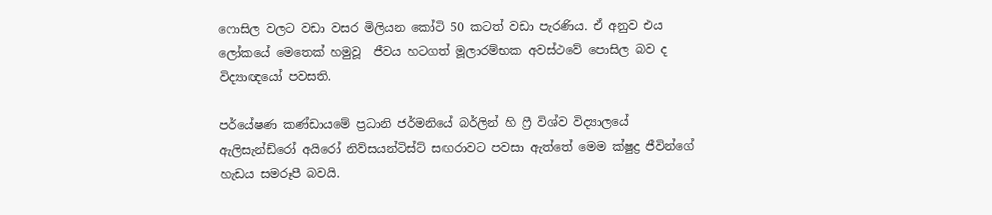ෆොසිල වලට වඩා වසර මිලියන කෝටි 50 කටත් වඩා පැරණිය. ඒ අනුව එය ලෝකයේ මෙතෙක් හමුවූ  ජීවය හටගත් මූලාරම්භක අවස්ථවේ පොසිල බව ද  විද්‍යාඥයෝ පවසති.

පර්යේෂණ කණ්ඩායමේ ප්‍රධානි ජර්මනියේ බර්ලින් හි ෆ්‍රී විශ්ව විද්‍යාලයේ ඇලිසැන්ඩ්රෝ අයිරෝ නිව්සයන්ටිස්ට් සඟරාවට පවසා ඇත්තේ මෙම ක්ෂුද්‍ර ජීවින්ගේ හැඩය සමරූපී බවයි.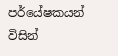පර්යේෂකයන් විසින්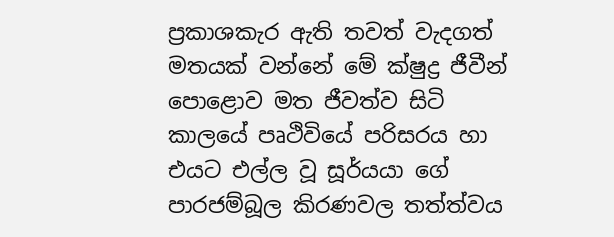ප්‍ර‍කාශකැර ඇති තවත් වැදගත් මතයක් වන්නේ මේ ක්ෂුද්‍ර‍ ජීවීන් පොළොව මත ජීවත්ව සිටි කාලයේ පෘථිවියේ පරිසරය හා එයට එල්ල වූ සූර්යයා ගේ පාරජම්බූල කිරණවල තත්ත්වය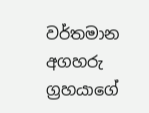වර්තමාන අගහරු ග්‍ර‍හයාගේ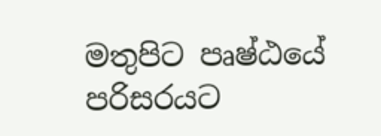මතුපිට පෘෂ්ඨයේ පරිසරයට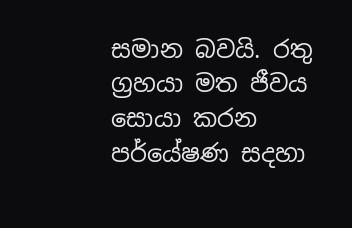සමාන බවයි. රතු ග්‍ර‍හයා මත ජීවය සොයා කරන පර්යේෂණ සදහා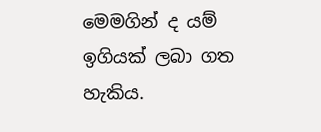මෙමගින් ද යම් ඉගියක් ලබා ගත හැකිය.